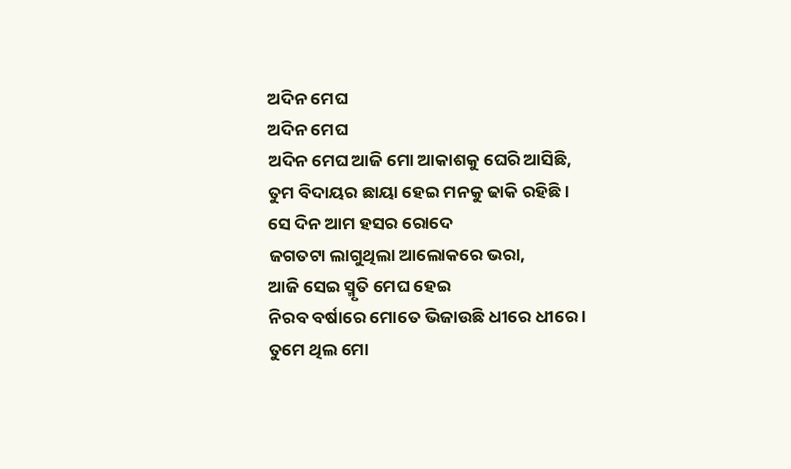ଅଦିନ ମେଘ
ଅଦିନ ମେଘ
ଅଦିନ ମେଘ ଆଜି ମୋ ଆକାଶକୁ ଘେରି ଆସିଛି,
ତୁମ ବିଦାୟର ଛାୟା ହେଇ ମନକୁ ଢାକି ରହିଛି ।
ସେ ଦିନ ଆମ ହସର ରୋଦେ
ଜଗତଟା ଲାଗୁଥିଲା ଆଲୋକରେ ଭରା,
ଆଜି ସେଇ ସ୍ମୃତି ମେଘ ହେଇ
ନିରବ ବର୍ଷାରେ ମୋତେ ଭିଜାଉଛି ଧୀରେ ଧୀରେ ।
ତୁମେ ଥିଲ ମୋ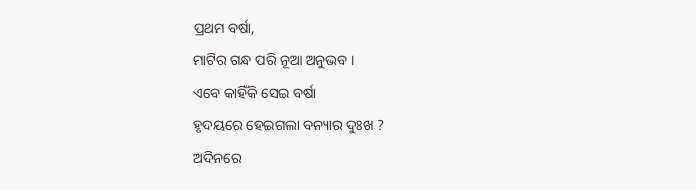ପ୍ରଥମ ବର୍ଷା,
ମାଟିର ଗନ୍ଧ ପରି ନୂଆ ଅନୁଭବ ।
ଏବେ କାହିଁକି ସେଇ ବର୍ଷା
ହୃଦୟରେ ହେଇଗଲା ବନ୍ୟାର ଦୁଃଖ ?
ଅଦିନରେ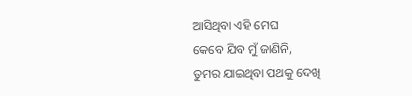ଆସିଥିବା ଏହି ମେଘ
କେବେ ଯିବ ମୁଁ ଜାଣିନି,
ତୁମର ଯାଇଥିବା ପଥକୁ ଦେଖି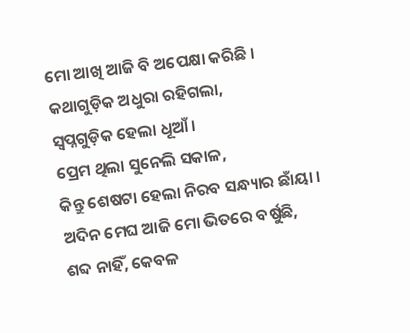ମୋ ଆଖି ଆଜି ବି ଅପେକ୍ଷା କରିଛି ।
କଥାଗୁଡ଼ିକ ଅଧୁରା ରହିଗଲା,
ସ୍ଵପ୍ନଗୁଡ଼ିକ ହେଲା ଧୂଆଁ ।
ପ୍ରେମ ଥିଲା ସୁନେଲି ସକାଳ,
କିନ୍ତୁ ଶେଷଟା ହେଲା ନିରବ ସନ୍ଧ୍ୟାର ଛାଁୟା ।
ଅଦିନ ମେଘ ଆଜି ମୋ ଭିତରେ ବର୍ଷୁଛି,
ଶବ୍ଦ ନାହିଁ, କେବଳ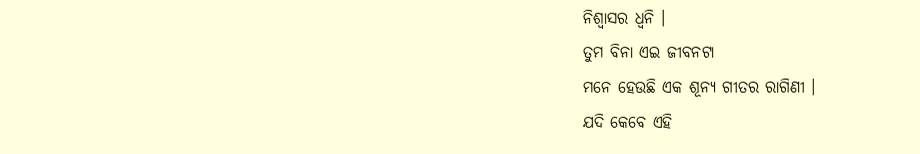ନିଶ୍ୱାସର ଧ୍ୱନି ।
ତୁମ ବିନା ଏଇ ଜୀବନଟା
ମନେ ହେଉଛି ଏକ ଶୂନ୍ୟ ଗୀତର ରାଗିଣୀ ।
ଯଦି କେବେ ଏହି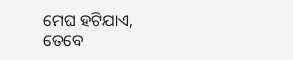ମେଘ ହଟିଯାଏ,
ତେବେ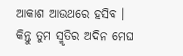ଆକାଶ ଆଉଥରେ ହସିବ ।
କିନ୍ତୁ ତୁମ ସ୍ମୃତିର ଅଦିନ ମେଘ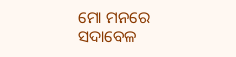ମୋ ମନରେ ସଦାବେଳ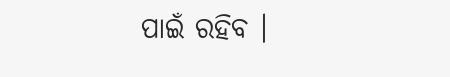ପାଇଁ ରହିବ ।